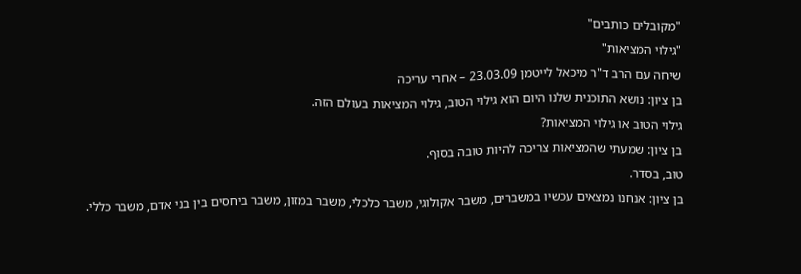"מקובלים כותבים"
"גילוי המציאות"
שיחה עם הרב ד"ר מיכאל לייטמן 23.03.09 – אחרי עריכה
בן ציון: נושא התוכנית שלנו היום הוא גילוי הטוב, גילוי המציאות בעולם הזה.
גילוי הטוב או גילוי המציאות?
בן ציון: שמעתי שהמציאות צריכה להיות טובה בסוף.
טוב, בסדר.
בן ציון: אנחנו נמצאים עכשיו במשברים, משבר אקולוגי, משבר כלכלי, משבר במזון, משבר ביחסים בין בני אדם, משבר כללי.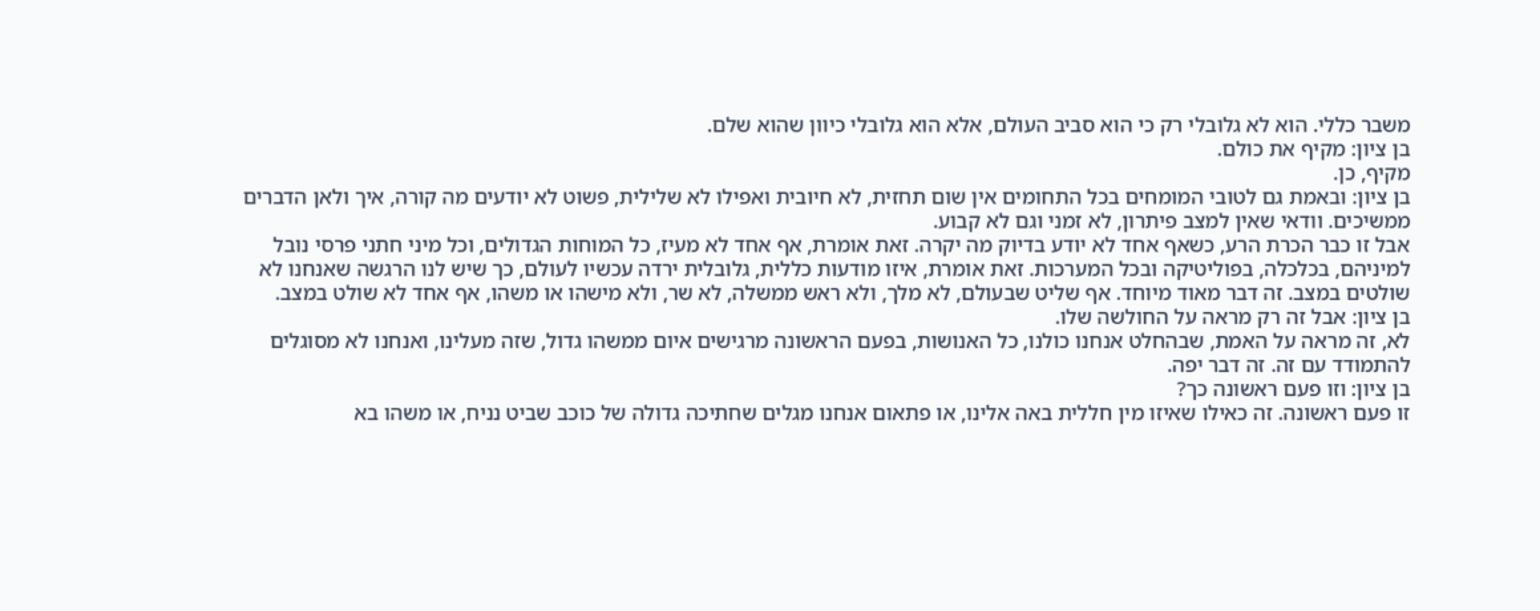משבר כללי. הוא לא גלובלי רק כי הוא סביב העולם, אלא הוא גלובלי כיוון שהוא שלם.
בן ציון: מקיף את כולם.
מקיף, כן.
בן ציון: ובאמת גם לטובי המומחים בכל התחומים אין שום תחזית, לא חיובית ואפילו לא שלילית, פשוט לא יודעים מה קורה, איך ולאן הדברים ממשיכים. וודאי שאין למצב פיתרון, לא זמני וגם לא קבוע.
אבל זו כבר הכרת הרע, כשאף אחד לא יודע בדיוק מה יקרה. זאת אומרת, אף אחד לא מעיז, כל המוחות הגדולים, וכל מיני חתני פרסי נובל למיניהם, בכלכלה, בפוליטיקה ובכל המערכות. זאת אומרת, איזו מודעות כללית, גלובלית ירדה עכשיו לעולם, כך שיש לנו הרגשה שאנחנו לא שולטים במצב. זה דבר מאוד מיוחד. אף שליט שבעולם, לא מלך, ולא ראש ממשלה, לא שר, ולא מישהו או משהו, אף אחד לא שולט במצב.
בן ציון: אבל זה רק מראה על החולשה שלו.
לא, זה מראה על האמת, שבהחלט אנחנו כולנו, כל האנושות, בפעם הראשונה מרגישים איום ממשהו גדול, שזה מעלינו, ואנחנו לא מסוגלים להתמודד עם זה. זה דבר יפה.
בן ציון: וזו פעם ראשונה כך?
זו פעם ראשונה. זה כאילו שאיזו מין חללית באה אלינו, או פתאום אנחנו מגלים שחתיכה גדולה של כוכב שביט נניח, או משהו בא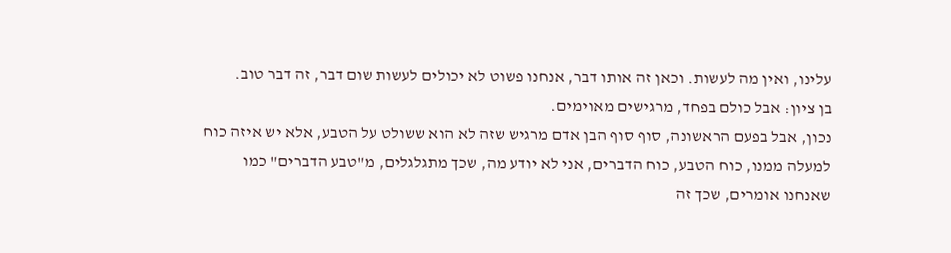עלינו, ואין מה לעשות. וכאן זה אותו דבר, אנחנו פשוט לא יכולים לעשות שום דבר, זה דבר טוב.
בן ציון: אבל כולם בפחד, מרגישים מאוימים.
נכון, אבל בפעם הראשונה, סוף סוף הבן אדם מרגיש שזה לא הוא ששולט על הטבע, אלא יש איזה כוח למעלה ממנו, כוח הטבע, כוח הדברים, אני לא יודע מה, שכך מתגלגלים, מ"טבע הדברים" כמו שאנחנו אומרים, שכך זה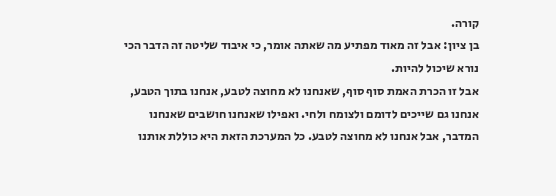קורה.
בן ציון: אבל זה מאוד מפתיע מה שאתה אומר, כי איבוד שליטה זה הדבר הכי נורא שיכול להיות.
אבל זו הכרת האמת סוף סוף, שאנחנו לא מחוצה לטבע, אנחנו בתוך הטבע, אנחנו גם שייכים לדומם ולצומח ולחי. ואפילו שאנחנו חושבים שאנחנו המדבר, אבל אנחנו לא מחוצה לטבע. כל המערכת הזאת היא כוללת אותנו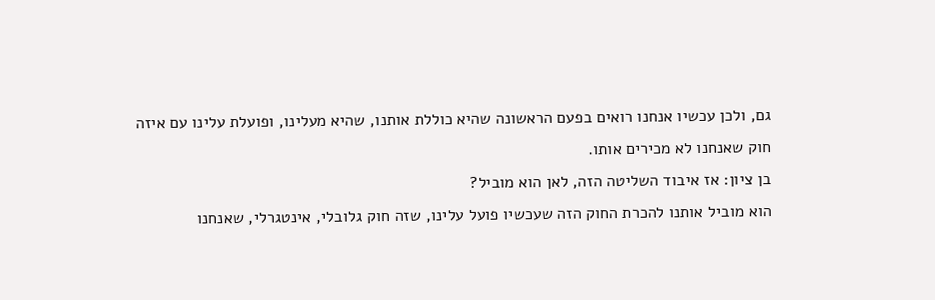גם, ולכן עכשיו אנחנו רואים בפעם הראשונה שהיא כוללת אותנו, שהיא מעלינו, ופועלת עלינו עם איזה חוק שאנחנו לא מכירים אותו.
בן ציון: אז איבוד השליטה הזה, לאן הוא מוביל?
הוא מוביל אותנו להכרת החוק הזה שעכשיו פועל עלינו, שזה חוק גלובלי, אינטגרלי, שאנחנו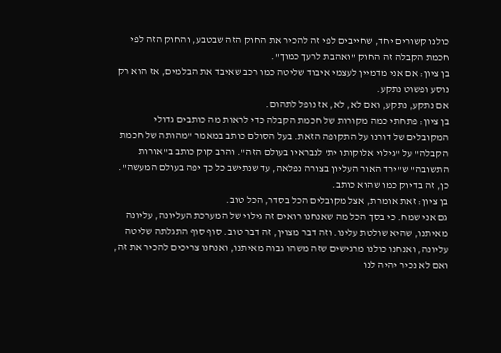כולנו קשורים יחד, שחייבים לפי זה להכיר את החוק הזה שבטבע, והחוק הזה לפי חכמת הקבלה זה החוק "ואהבת לרעך כמוך".
בן ציון: אם אני מדמיין לעצמי איבוד שליטה כמו רכב שאיבד את הבלמים, אז הוא רק נוסע ופשוט נתקע.
אם נתקע, נתקע, ואם לא, לא, אז נופל לתהום.
בן ציון: פתחתי כמה מקורות של חכמת הקבלה כדי לראות מה כותבים גדולי המקובלים של דורנו על התקופה הזאת. בעל הסולם כותב במאמר "מהותה של חכמת הקבלה" על "גילוי אלוקותו ית' לנבראיו בעולם הזה". והרב קוק כותב ב"אורות התשובה" ש"ירד האור העליון בצורה נפלאה, עד שנתישב כל כך יפה בעולם המעשה".
כן, זה בדיוק כמו שהוא כותב.
בן ציון: זאת אומרת, אצל מקובלים הכל בסדר, הכל טוב.
גם אני שמח. כי בסך הכל מה שאנחנו רואים זה גילוי של המערכת העליונה, עליונה מאיתנו, שהיא שולטת עלינו. וזה דבר מצוין, זה דבר טוב. סוף סוף התגלתה שליטה עליונה, ואנחנו כולנו מרגישים שזה משהו גבוה מאיתנו, ואנחנו צריכים להכיר את זה, ואם לא נכיר יהיה לנו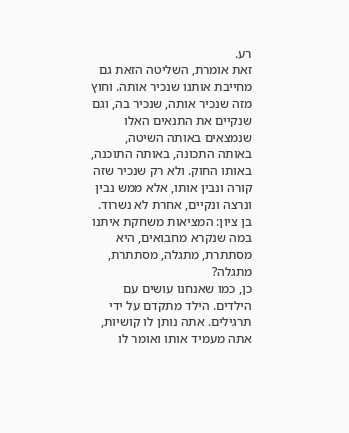רע.
זאת אומרת, השליטה הזאת גם מחייבת אותנו שנכיר אותה. וחוץ מזה שנכיר אותה, שנכיר בה, וגם שנקיים את התנאים האלו שנמצאים באותה השיטה, באותה התכונה, באותה התוכנה, באותו החוק. ולא רק שנכיר שזה קורה ונבין אותו, אלא ממש נבין ונרצה ונקיים, אחרת לא נשרוד.
בן ציון: המציאות משחקת איתנו במה שנקרא מחבואים, היא מסתתרת, מתגלה, מסתתרת, מתגלה?
כן, כמו שאנחנו עושים עם הילדים. הילד מתקדם על ידי תרגילים. אתה נותן לו קושיות, אתה מעמיד אותו ואומר לו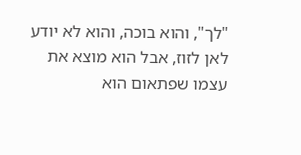"לך", והוא בוכה, והוא לא יודע לאן לזוז, אבל הוא מוצא את עצמו שפתאום הוא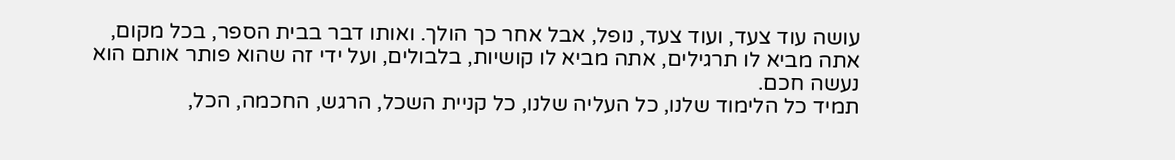עושה עוד צעד, ועוד צעד, נופל, אבל אחר כך הולך. ואותו דבר בבית הספר, בכל מקום, אתה מביא לו תרגילים, אתה מביא לו קושיות, בלבולים, ועל ידי זה שהוא פותר אותם הוא נעשה חכם.
תמיד כל הלימוד שלנו, כל העליה שלנו, כל קניית השכל, הרגש, החכמה, הכל,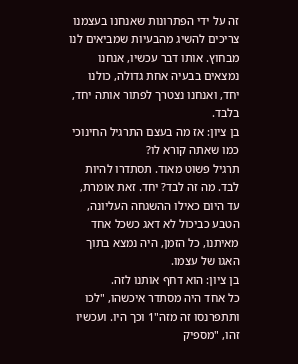זה על ידי הפתרונות שאנחנו בעצמנו צריכים להשיג מהבעיות שמביאים לנו מבחוץ. אותו דבר עכשיו, אנחנו נמצאים בבעיה אחת גדולה, כולנו יחד, ואנחנו נצטרך לפתור אותה יחד, בלבד.
בן ציון: אז מה בעצם התרגיל החינוכי כמו שאתה קורא לו?
תרגיל פשוט מאוד. תסתדרו להיות לבד. מה זה לבד? יחד. זאת אומרת, עד היום כאילו ההשגחה העליונה, הטבע כביכול לא דאג כשכל אחד מאיתנו, כל הזמן, היה נמצא בתוך האגו של עצמו.
בן ציון: הוא דחף אותנו לזה.
כל אחד היה מסתדר איכשהו, "לכו ותתפרנסו זה מזה"1 וכך היו. ועכשיו זהו, "מספיק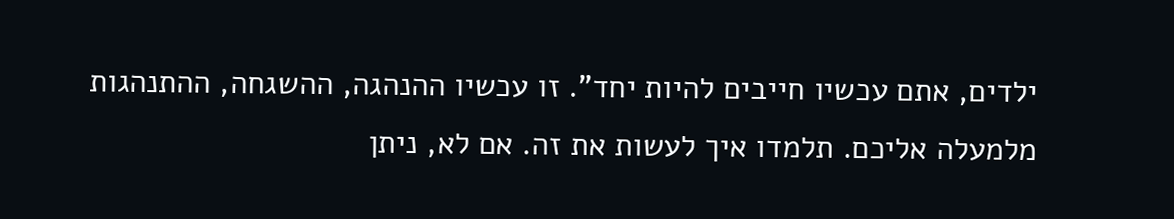ילדים, אתם עכשיו חייבים להיות יחד". זו עכשיו ההנהגה, ההשגחה, ההתנהגות מלמעלה אליכם. תלמדו איך לעשות את זה. אם לא, ניתן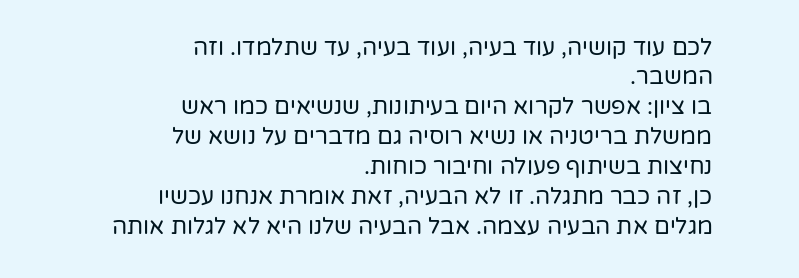לכם עוד קושיה, עוד בעיה, ועוד בעיה, עד שתלמדו. וזה המשבר.
בו ציון: אפשר לקרוא היום בעיתונות, שנשיאים כמו ראש ממשלת בריטניה או נשיא רוסיה גם מדברים על נושא של נחיצות בשיתוף פעולה וחיבור כוחות.
כן, זה כבר מתגלה. זו לא הבעיה, זאת אומרת אנחנו עכשיו מגלים את הבעיה עצמה. אבל הבעיה שלנו היא לא לגלות אותה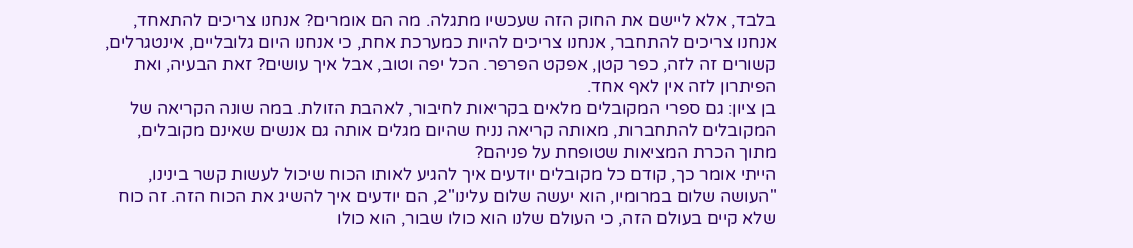בלבד, אלא ליישם את החוק הזה שעכשיו מתגלה. מה הם אומרים? אנחנו צריכים להתאחד, אנחנו צריכים להתחבר, אנחנו צריכים להיות כמערכת אחת, כי אנחנו היום גלובליים, אינטגרלים, קשורים זה לזה, כפר קטן, אפקט הפרפר. הכל יפה וטוב, אבל איך עושים? זאת הבעיה, ואת הפיתרון לזה אין לאף אחד.
בן ציון: גם ספרי המקובלים מלאים בקריאות לחיבור, לאהבת הזולת. במה שונה הקריאה של המקובלים להתחברות, מאותה קריאה נניח שהיום מגלים אותה גם אנשים שאינם מקובלים, מתוך הכרת המציאות שטופחת על פניהם?
הייתי אומר כך, קודם כל מקובלים יודעים איך להגיע לאותו הכוח שיכול לעשות קשר בינינו, "העושה שלום במרומיו, הוא יעשה שלום עלינו"2, הם יודעים איך להשיג את הכוח הזה. זה כוח שלא קיים בעולם הזה, כי העולם שלנו הוא כולו שבור, הוא כולו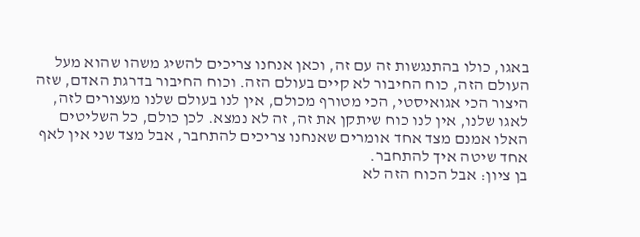באגו, כולו בהתנגשות זה עם זה, וכאן אנחנו צריכים להשיג משהו שהוא מעל העולם הזה, כוח החיבור לא קיים בעולם הזה. וכוח החיבור בדרגת האדם, שזה היצור הכי אגואיסטי, הכי מטורף מכולם, אין לנו בעולם שלנו מעצורים לזה, לאגו שלנו, אין לנו כוח שיתקן את זה, זה לא נמצא. לכן כולם, כל השליטים האלו אמנם מצד אחד אומרים שאנחנו צריכים להתחבר, אבל מצד שני אין לאף אחד שיטה איך להתחבר.
בן ציון: אבל הכוח הזה לא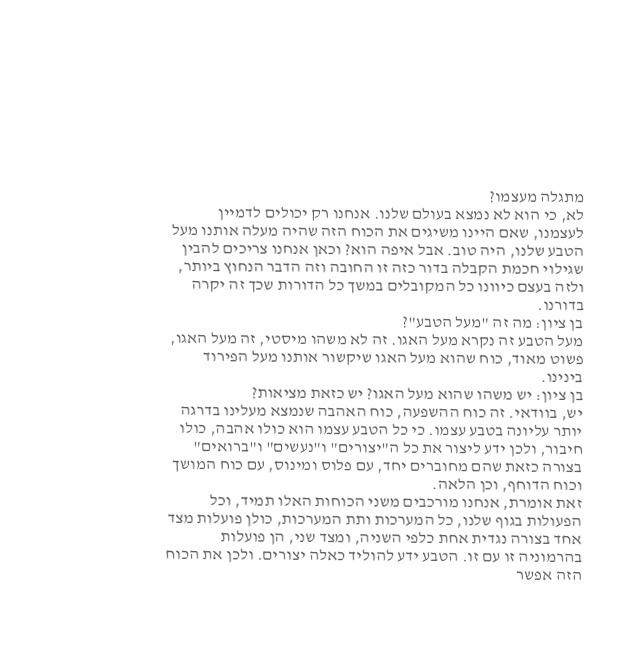מתגלה מעצמו?
לא, כי הוא לא נמצא בעולם שלנו. אנחנו רק יכולים לדמיין לעצמנו, שאם היינו משיגים את הכוח הזה שהיה מעלה אותנו מעל הטבע שלנו, היה טוב. אבל איפה הוא? וכאן אנחנו צריכים להבין שגילוי חכמת הקבלה בדור כזה זו החובה וזה הדבר הנחוץ ביותר, ולזה בעצם כיוונו כל המקובלים במשך כל הדורות שכך זה יקרה בדורנו.
בן ציון: מה זה "מעל הטבע"?
מעל הטבע זה נקרא מעל האגו. זה לא משהו מיסטי, זה מעל האגו, פשוט מאוד, כוח שהוא מעל האגו שיקשור אותנו מעל הפירוד בינינו.
בן ציון: יש משהו שהוא מעל האגו? יש כזאת מציאות?
יש, בוודאי. זה כוח ההשפעה, כוח האהבה שנמצא מעלינו בדרגה יותר עליונה בטבע עצמו. כי כל הטבע עצמו הוא כולו אהבה, כולו חיבור, ולכן ידע ליצור את כל ה"יצורים" ו"נעשים" ו"ברואים" בצורה כזאת שהם מחוברים יחד, עם פלוס ומינוס, עם כוח המושך וכוח הדוחף, וכן הלאה.
זאת אומרת, אנחנו מורכבים משני הכוחות האלו תמיד, וכל הפעולות בגוף שלנו, כל המערכות ותת המערכות, כולן פועלות מצד אחד בצורה נגדית אחת כלפי השניה, ומצד שני, הן פועלות בהרמוניה זו עם זו. הטבע ידע להוליד כאלה יצורים. ולכן את הכוח הזה אפשר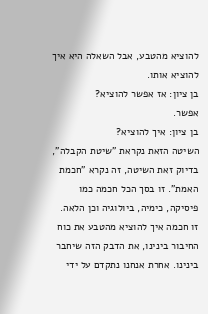להוציא מהטבע, אבל השאלה היא איך להוציא אותו.
בן ציון: אז אפשר להוציא?
אפשר.
בן ציון: איך להוציא?
השיטה הזאת נקראת "שיטת הקבלה", בדיוק זאת השיטה, זה נקרא "חכמת האמת". זו בסך הכל חכמה כמו פיסיקה, כימיה, ביולוגיה וכן הלאה. זו חכמה איך להוציא מהטבע את כוח החיבור בינינו, את הדבק הזה שיחבר בינינו. אחרת אנחנו נתקדם על ידי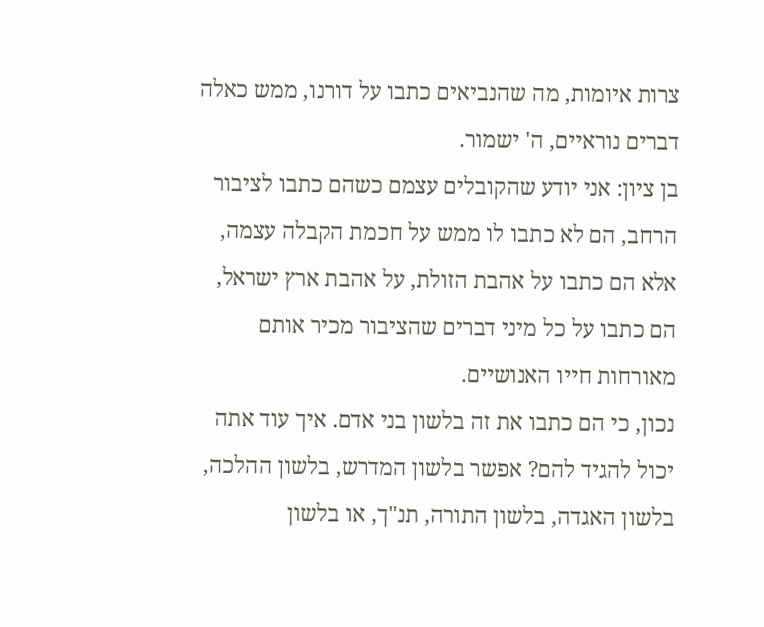צרות איומות, מה שהנביאים כתבו על דורנו, ממש כאלה דברים נוראיים, ה' ישמור.
בן ציון: אני יודע שהקובלים עצמם כשהם כתבו לציבור הרחב, הם לא כתבו לו ממש על חכמת הקבלה עצמה, אלא הם כתבו על אהבת הזולת, על אהבת ארץ ישראל, הם כתבו על כל מיני דברים שהציבור מכיר אותם מאורחות חייו האנושיים.
נכון, כי הם כתבו את זה בלשון בני אדם. איך עוד אתה יכול להגיד להם? אפשר בלשון המדרש, בלשון ההלכה, בלשון האגדה, בלשון התורה, תנ"ך, או בלשון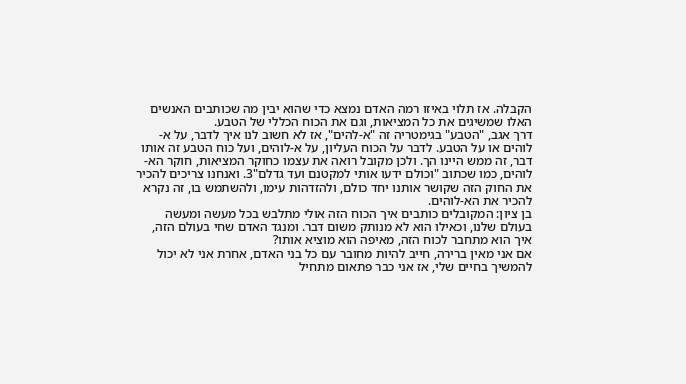הקבלה. אז תלוי באיזו רמה האדם נמצא כדי שהוא יבין מה שכותבים האנשים האלו שמשיגים את כל המציאות, וגם את הכוח הכללי של הטבע.
דרך אגב, "הטבע" בגימטריה זה "א-להים", אז לא חשוב לנו איך לדבר, על א-לוהים או על הטבע. לדבר על הכוח העליון, על א-לוהים, ועל כוח הטבע זה אותו דבר, זה ממש היינו הך. ולכן מקובל רואה את עצמו כחוקר המציאות, חוקר הא-לוהים, כמו שכתוב "וכולם ידעו אותי למקטנם ועד גדלם"3. ואנחנו צריכים להכיר את החוק הזה שקושר אותנו יחד כולם, ולהזדהות עימו, ולהשתמש בו, זה נקרא להכיר את הא-לוהים.
בן ציון: המקובלים כותבים איך הכוח הזה אולי מתלבש בכל מעשה ומעשה בעולם שלנו, וכאילו הוא לא מנותק משום דבר. ומנגד האדם שחי בעולם הזה, איך הוא מתחבר לכוח הזה, מאיפה הוא מוציא אותו?
אם אני מאין ברירה, חייב להיות מחובר עם כל בני האדם, אחרת אני לא יכול להמשיך בחיים שלי, אז אני כבר פתאום מתחיל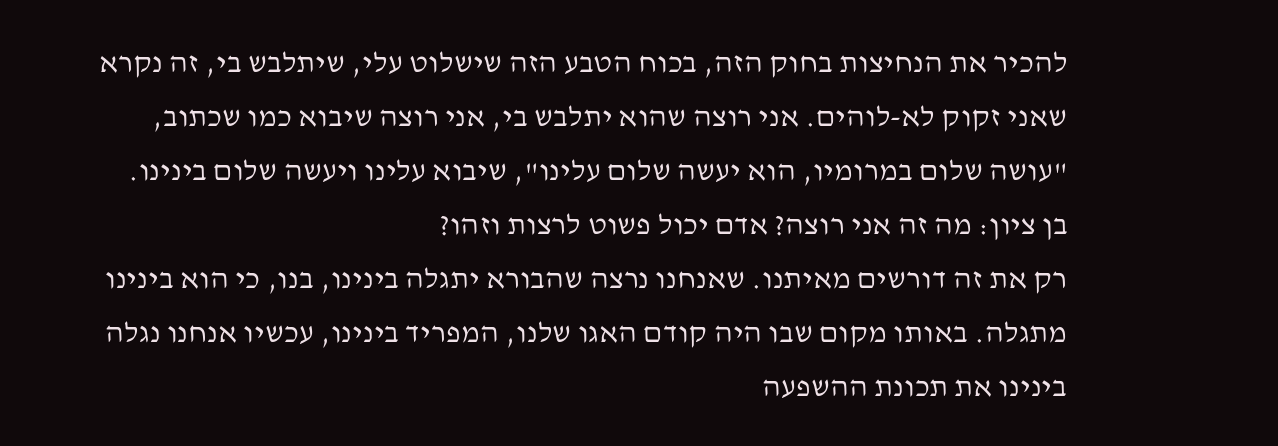להכיר את הנחיצות בחוק הזה, בכוח הטבע הזה שישלוט עלי, שיתלבש בי, זה נקרא שאני זקוק לא-לוהים. אני רוצה שהוא יתלבש בי, אני רוצה שיבוא כמו שכתוב, "עושה שלום במרומיו, הוא יעשה שלום עלינו", שיבוא עלינו ויעשה שלום בינינו.
בן ציון: מה זה אני רוצה? אדם יכול פשוט לרצות וזהו?
רק את זה דורשים מאיתנו. שאנחנו נרצה שהבורא יתגלה בינינו, בנו, כי הוא בינינו מתגלה. באותו מקום שבו היה קודם האגו שלנו, המפריד בינינו, עכשיו אנחנו נגלה בינינו את תכונת ההשפעה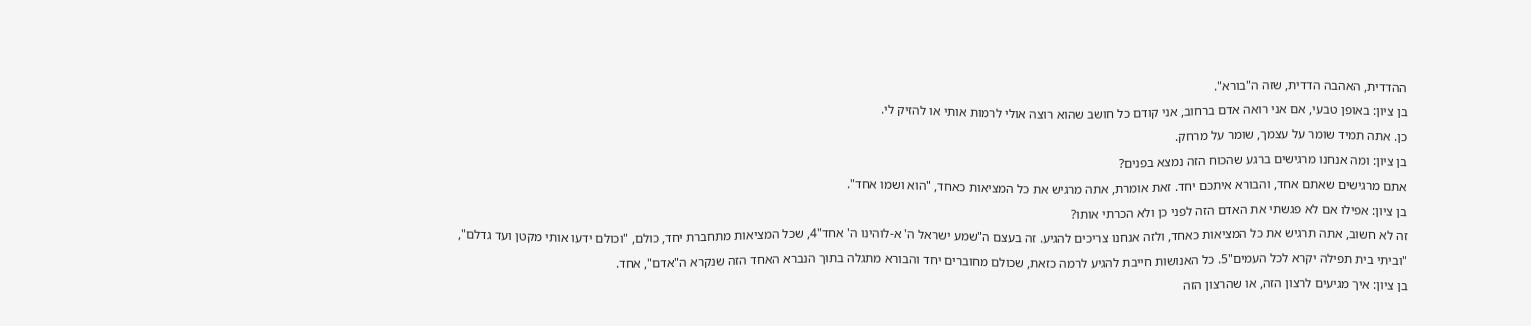ההדדית, האהבה הדדית, שזה ה"בורא".
בן ציון: באופן טבעי, אם אני רואה אדם ברחוב, אני קודם כל חושב שהוא רוצה אולי לרמות אותי או להזיק לי.
כן. אתה תמיד שומר על עצמך, שומר על מרחק.
בן ציון: ומה אנחנו מרגישים ברגע שהכוח הזה נמצא בפנים?
אתם מרגישים שאתם אחד, והבורא איתכם יחד. זאת אומרת, אתה מרגיש את כל המציאות כאחד, "הוא ושמו אחד".
בן ציון: אפילו אם לא פגשתי את האדם הזה לפני כן ולא הכרתי אותו?
זה לא חשוב, אתה תרגיש את כל המציאות כאחד, ולזה אנחנו צריכים להגיע. זה בעצם ה"שמע ישראל ה' א-לוהינו ה' אחד"4, שכל המציאות מתחברת יחד, כולם, "וכולם ידעו אותי מקטן ועד גדלם", "וביתי בית תפילה יקרא לכל העמים"5. כל האנושות חייבת להגיע לרמה כזאת, שכולם מחוברים יחד והבורא מתגלה בתוך הנברא האחד הזה שנקרא ה"אדם", אחד.
בן ציון: איך מגיעים לרצון הזה, או שהרצון הזה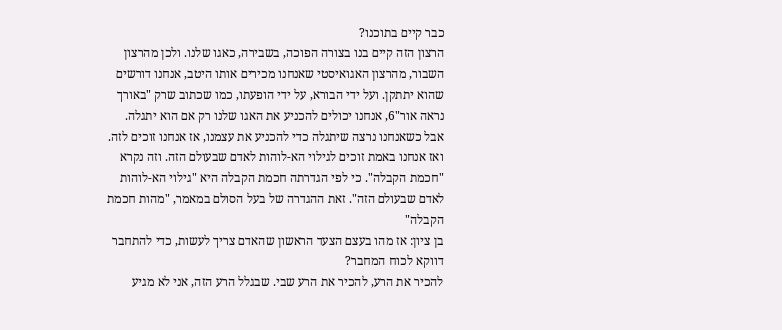כבר קיים בתוכנו?
הרצון הזה קיים בנו בצורה הפוכה, בשבירה, כאגו שלנו. ולכן מהרצון השבור, מהרצון האגואיסטי שאנחנו מכירים אותו היטב, אנחנו דורשים שהוא יתתקן. ועל ידי הבורא, על ידי הופעתו, כמו שכתוב שרק "באורך נראה אור"6, אנחנו יכולים להכניע את האגו שלנו רק אם הוא יתגלה. אבל כשאנחנו נרצה שיתגלה כדי להכניע את עצמנו, אז אנחנו זוכים לזה. ואז אנחנו באמת זוכים לגילוי הא-לוהות לאדם שבעולם הזה. וזה נקרא "חכמת הקבלה". כי לפי הגדרתה חכמת הקבלה היא "גילוי הא-לוהות לאדם שבעולם הזה". זאת ההגדרה של בעל הסולם במאמר, "מהות חכמת הקבלה"
בן ציון: אז מהו בעצם הצעד הראשון שהאדם צריך לעשות, כדי להתחבר דווקא לכוח המחבר?
להכיר את הרע, להכיר את הרע שבי. שבגלל הרע הזה, אני לא מגיע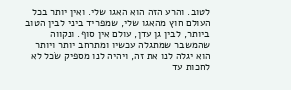לטוב. והרע הזה הוא האגו שלי. ואין יותר בכל העולם חוץ מהאגו שלי, שמפריד ביני לבין הטוב ביותר, לבין גן עדן, עולם אין סוף. ונקווה שהמשבר שמתגלה עכשיו ומתרחב יותר ויותר הוא יגלה לנו את זה, ויהיה לנו מספיק שֹכל לא לחכות עד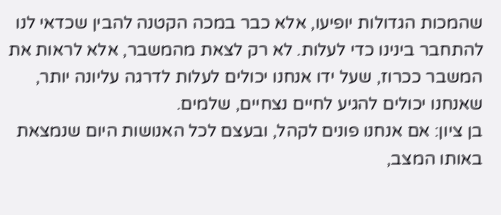שהמכות הגדולות יופיעו, אלא כבר במכה הקטנה להבין שכדאי לנו להתחבר בינינו כדי לעלות. לא רק לצאת מהמשבר, אלא לראות את המשבר ככרוז, שעל ידו אנחנו יכולים לעלות לדרגה עליונה יותר, שאנחנו יכולים להגיע לחיים נצחיים, שלמים.
בן ציון: אם אנחנו פונים לקהל, ובעצם לכל האנושות היום שנמצאת באותו המצב,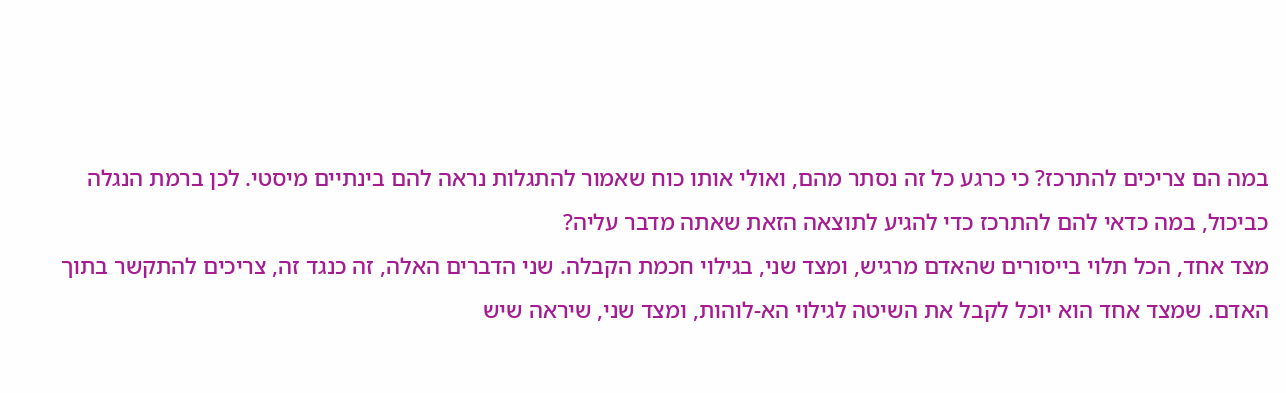במה הם צריכים להתרכז? כי כרגע כל זה נסתר מהם, ואולי אותו כוח שאמור להתגלות נראה להם בינתיים מיסטי. לכן ברמת הנגלה כביכול, במה כדאי להם להתרכז כדי להגיע לתוצאה הזאת שאתה מדבר עליה?
מצד אחד, הכל תלוי בייסורים שהאדם מרגיש, ומצד שני, בגילוי חכמת הקבלה. שני הדברים האלה, זה כנגד זה, צריכים להתקשר בתוך האדם. שמצד אחד הוא יוכל לקבל את השיטה לגילוי הא-לוהות, ומצד שני, שיראה שיש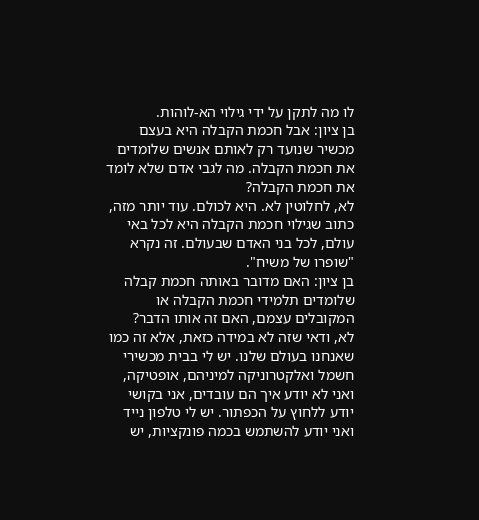לו מה לתקן על ידי גילוי הא-לוהות.
בן ציון: אבל חכמת הקבלה היא בעצם מכשיר שנועד רק לאותם אנשים שלומדים את חכמת הקבלה. מה לגבי אדם שלא לומד את חכמת הקבלה?
לא, לחלוטין לא. היא לכולם. עוד יותר מזה, כתוב שגילוי חכמת הקבלה היא לכל באי עולם, לכל בני האדם שבעולם. זה נקרא "שופרו של משיח".
בן ציון: האם מדובר באותה חכמת קבלה שלומדים תלמידי חכמת הקבלה או המקובלים עצמם, האם זה אותו הדבר?
לא, ודאי שזה לא במידה כזאת, אלא זה כמו שאנחנו בעולם שלנו. יש לי בבית מכשירי חשמל ואלקטרוניקה למיניהם, אופטיקה, ואני לא יודע איך הם עובדים, אני בקושי יודע ללחוץ על הכפתור. יש לי טלפון נייד ואני יודע להשתמש בכמה פונקציות, יש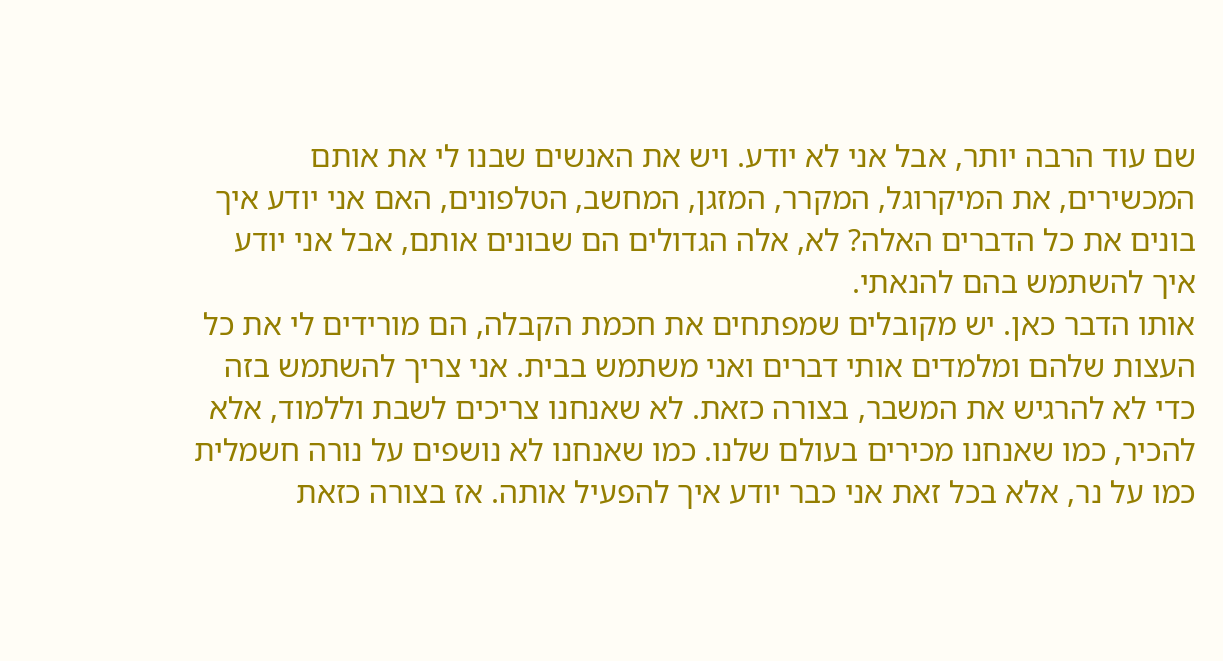שם עוד הרבה יותר, אבל אני לא יודע. ויש את האנשים שבנו לי את אותם המכשירים, את המיקרוגל, המקרר, המזגן, המחשב, הטלפונים, האם אני יודע איך בונים את כל הדברים האלה? לא, אלה הגדולים הם שבונים אותם, אבל אני יודע איך להשתמש בהם להנאתי.
אותו הדבר כאן. יש מקובלים שמפתחים את חכמת הקבלה, הם מורידים לי את כל העצות שלהם ומלמדים אותי דברים ואני משתמש בבית. אני צריך להשתמש בזה כדי לא להרגיש את המשבר, בצורה כזאת. לא שאנחנו צריכים לשבת וללמוד, אלא להכיר, כמו שאנחנו מכירים בעולם שלנו. כמו שאנחנו לא נושפים על נורה חשמלית כמו על נר, אלא בכל זאת אני כבר יודע איך להפעיל אותה. אז בצורה כזאת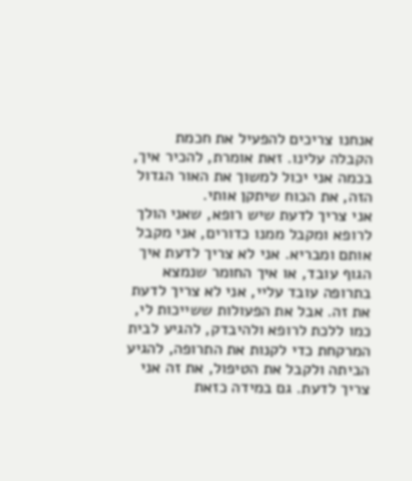אנחנו צריכים להפעיל את חכמת הקבלה עלינו. זאת אומרת, להכיר איך, בכמה אני יכול למשוך את האור הגדול הזה, את הכוח שיתקן אותי.
אני צריך לדעת שיש רופא, שאני הולך לרופא ומקבל ממנו כדורים, אני מקבל אותם ומבריא. אני לא צריך לדעת איך הגוף עובד, או איך החומר שנמצא בתרופה עובד עליי, אני לא צריך לדעת את זה. אבל את הפעולות ששייכות לי, כמו ללכת לרופא ולהיבדק, להגיע לבית המרקחת כדי לקנות את התרופה, להגיע הביתה ולקבל את הטיפול, את זה אני צריך לדעת. גם במידה כזאת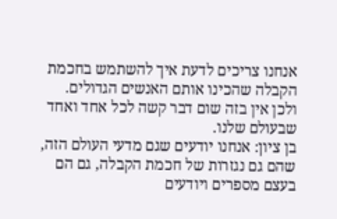אנחנו צריכים לדעת איך להשתמש בחכמת הקבלה שהכינו אותם האנשים הגדולים. ולכן אין בזה שום דבר קשה לכל אחד ואחד שבעולם שלנו.
בן ציון: אנחנו יודעים שגם מדעי העולם הזה, שהם גם נגזרות של חכמת הקבלה, גם הם בעצם מספרים ויודעים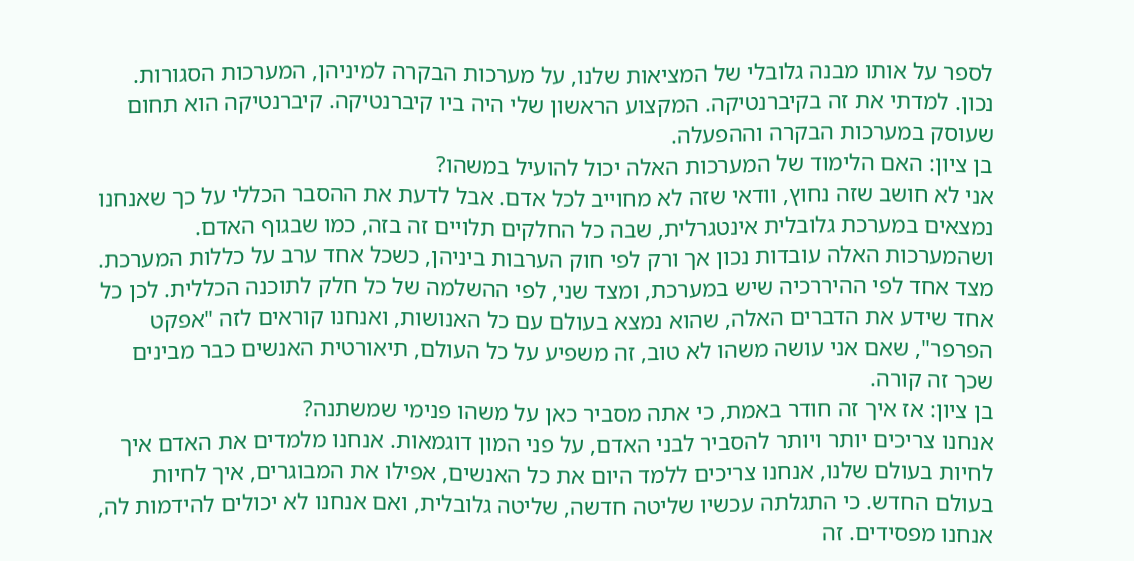לספר על אותו מבנה גלובלי של המציאות שלנו, על מערכות הבקרה למיניהן, המערכות הסגורות.
נכון. למדתי את זה בקיברנטיקה. המקצוע הראשון שלי היה ביו קיברנטיקה. קיברנטיקה הוא תחום שעוסק במערכות הבקרה וההפעלה.
בן ציון: האם הלימוד של המערכות האלה יכול להועיל במשהו?
אני לא חושב שזה נחוץ, וודאי שזה לא מחוייב לכל אדם. אבל לדעת את ההסבר הכללי על כך שאנחנו נמצאים במערכת גלובלית אינטגרלית, שבה כל החלקים תלויים זה בזה, כמו שבגוף האדם. ושהמערכות האלה עובדות נכון אך ורק לפי חוק הערבות ביניהן, כשכל אחד ערב על כללות המערכת. מצד אחד לפי ההיררכיה שיש במערכת, ומצד שני, לפי ההשלמה של כל חלק לתוכנה הכללית. לכן כל אחד שידע את הדברים האלה, שהוא נמצא בעולם עם כל האנושות, ואנחנו קוראים לזה "אפקט הפרפר", שאם אני עושה משהו לא טוב, זה משפיע על כל העולם, תיאורטית האנשים כבר מבינים שכך זה קורה.
בן ציון: אז איך זה חודר באמת, כי אתה מסביר כאן על משהו פנימי שמשתנה?
אנחנו צריכים יותר ויותר להסביר לבני האדם, על פני המון דוגמאות. אנחנו מלמדים את האדם איך לחיות בעולם שלנו, אנחנו צריכים ללמד היום את כל האנשים, אפילו את המבוגרים, איך לחיות בעולם החדש. כי התגלתה עכשיו שליטה חדשה, שליטה גלובלית, ואם אנחנו לא יכולים להידמות לה, אנחנו מפסידים. זה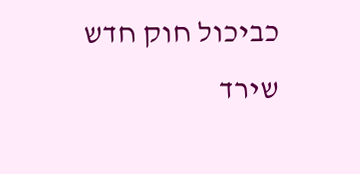כביכול חוק חדש שירד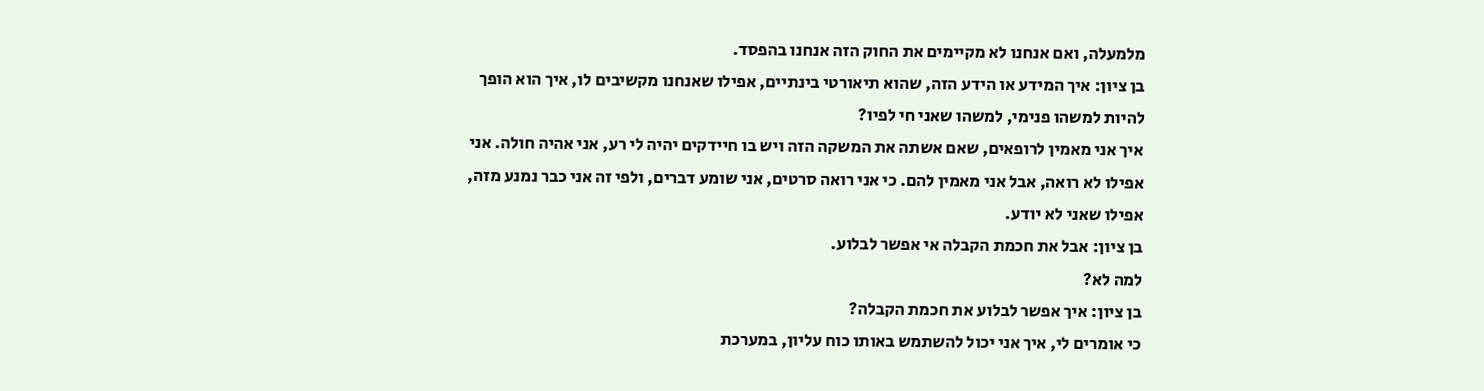מלמעלה, ואם אנחנו לא מקיימים את החוק הזה אנחנו בהפסד.
בן ציון: איך המידע או הידע הזה, שהוא תיאורטי בינתיים, אפילו שאנחנו מקשיבים לו, איך הוא הופך להיות למשהו פנימי, למשהו שאני חי לפיו?
איך אני מאמין לרופאים, שאם אשתה את המשקה הזה ויש בו חיידקים יהיה לי רע, אני אהיה חולה. אני אפילו לא רואה, אבל אני מאמין להם. כי אני רואה סרטים, אני שומע דברים, ולפי זה אני כבר נמנע מזה, אפילו שאני לא יודע.
בן ציון: אבל את חכמת הקבלה אי אפשר לבלוע.
למה לא?
בן ציון: איך אפשר לבלוע את חכמת הקבלה?
כי אומרים לי, איך אני יכול להשתמש באותו כוח עליון, במערכת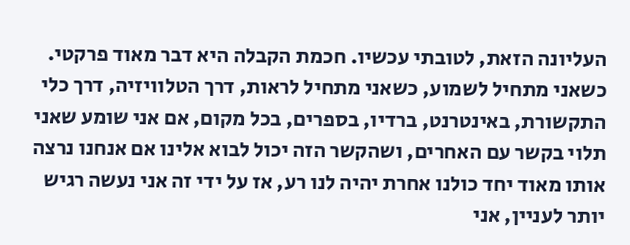העליונה הזאת, לטובתי עכשיו. חכמת הקבלה היא דבר מאוד פרקטי. כשאני מתחיל לשמוע, כשאני מתחיל לראות, דרך הטלוויזיה, דרך כלי התקשורת, באינטרנט, ברדיו, בספרים, בכל מקום, אם אני שומע שאני תלוי בקשר עם האחרים, ושהקשר הזה יכול לבוא אלינו אם אנחנו נרצה אותו מאוד יחד כולנו אחרת יהיה לנו רע, אז על ידי זה אני נעשה רגיש יותר לעניין, אני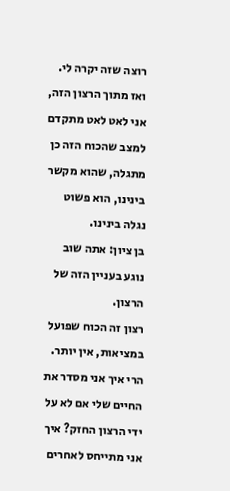רוצה שזה יקרה לי. ואז מתוך הרצון הזה, אני לאט לאט מתקדם למצב שהכוח הזה כן מתגלה, שהוא מקשר בינינו, הוא פשוט נגלה בינינו.
בן ציון: אתה שוב נוגע בעניין הזה של הרצון.
רצון זה הכוח שפועל במציאות, אין יותר. הרי איך אני מסדר את החיים שלי אם לא על ידי הרצון החזק? איך אני מתייחס לאחרים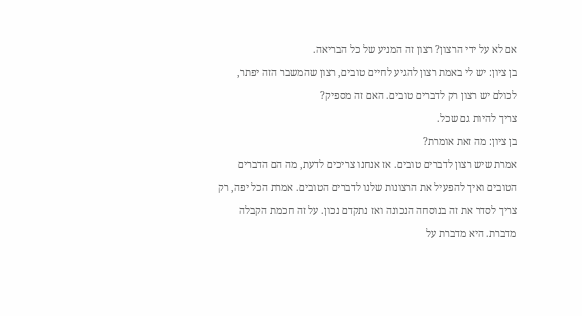אם לא על ידי הרצון? רצון זה המניע של כל הבריאה.
בן ציון: יש לי באמת רצון להגיע לחיים טובים, רצון שהמשבר הזה יפתר, לכולם יש רצון רק לדברים טובים. האם זה מספיק?
צריך להיות גם שכל.
בן ציון: מה זאת אומרת?
אמרת שיש רצון לדברים טובים. אז אנחנו צריכים לדעת, מה הם הדברים הטובים ואיך להפעיל את הרצונות שלנו לדברים הטובים. אמרת הכל יפה, רק צריך לסדר את זה בנוסחה הנכונה ואז נתקדם נכון. על זה חכמת הקבלה מדברת. היא מדברת על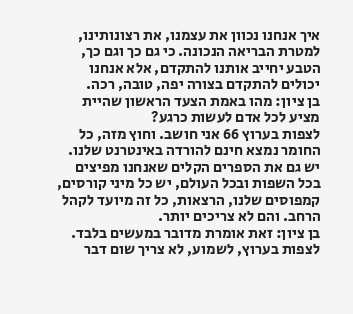איך אנחנו נכוון את עצמנו, את רצונותינו, למטרת הבריאה הנכונה. כי גם כך וגם כך, הטבע יחייב אותנו להתקדם, אלא אנחנו יכולים להתקדם בצורה יפה, טובה, רכה.
בן ציון: מהו באמת הצעד הראשון שהיית מציע לכל אדם לעשות כרגע?
לצפות בערוץ 66 אני חושב. וחוץ מזה, כל החומר נמצא חינם להורדה באינטרנט שלנו. יש גם את הספרים הקלים שאנחנו מפיצים בכל השפות ובכל העולם, יש כל מיני קורסים, קמפוסים שלנו, הרצאות, כל זה מיועד לקהל הרחב. והם לא צריכים יותר.
בן ציון: זאת אומרת מדובר במעשים בלבד. לצפות בערוץ, לשמוע, לא צריך שום דבר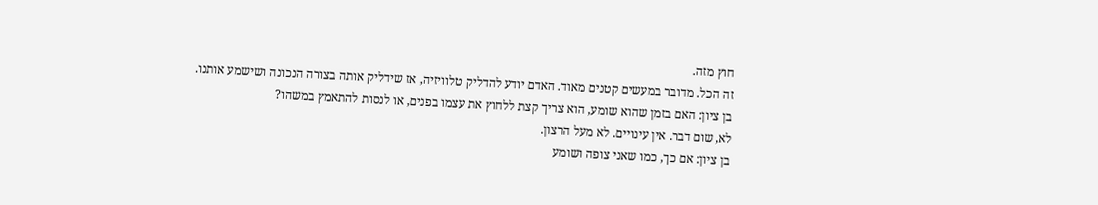חוץ מזה.
זה הכל. מדובר במעשים קטנים מאוד. האדם יודע להדליק טלוויזיה, אז שידליק אותה בצורה הנכונה ושישמע אותנו.
בן ציון: האם בזמן שהוא שומע, הוא צריך קצת ללחוץ את עצמו בפנים, או לנסות להתאמץ במשהו?
לא, שום דבר. אין עינויים. לא מעל הרצון.
בן ציון: אם כך, כמו שאני צופה ושומע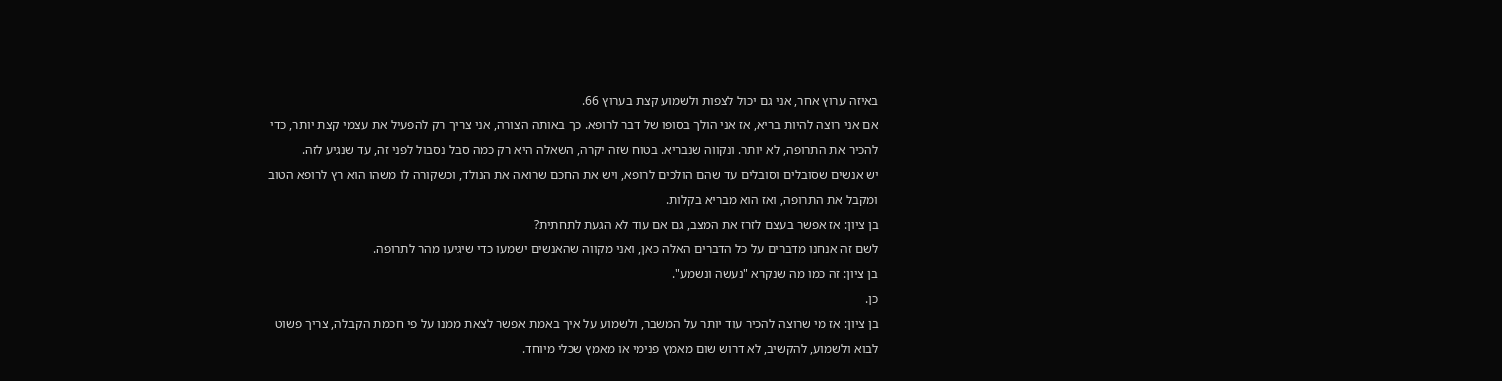באיזה ערוץ אחר, אני גם יכול לצפות ולשמוע קצת בערוץ 66.
אם אני רוצה להיות בריא, אז אני הולך בסופו של דבר לרופא. כך באותה הצורה, אני צריך רק להפעיל את עצמי קצת יותר, כדי להכיר את התרופה, לא יותר. ונקווה שנבריא. בטוח שזה יקרה, השאלה היא רק כמה סבל נסבול לפני זה, עד שנגיע לזה.
יש אנשים שסובלים וסובלים עד שהם הולכים לרופא, ויש את החכם שרואה את הנולד, וכשקורה לו משהו הוא רץ לרופא הטוב ומקבל את התרופה, ואז הוא מבריא בקלות.
בן ציון: אז אפשר בעצם לזרז את המצב, גם אם עוד לא הגעת לתחתית?
לשם זה אנחנו מדברים על כל הדברים האלה כאן, ואני מקווה שהאנשים ישמעו כדי שיגיעו מהר לתרופה.
בן ציון: זה כמו מה שנקרא "נעשה ונשמע".
כן.
בן ציון: אז מי שרוצה להכיר עוד יותר על המשבר, ולשמוע על איך באמת אפשר לצאת ממנו על פי חכמת הקבלה, צריך פשוט לבוא ולשמוע, להקשיב, לא דרוש שום מאמץ פנימי או מאמץ שכלי מיוחד.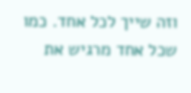וזה שייך לכל אחד. כמו שכל אחד מרגיש את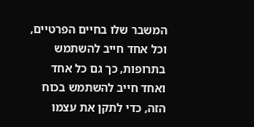המשבר שלו בחיים הפרטיים, וכל אחד חייב להשתמש בתרופות, כך גם כל אחד ואחד חייב להשתמש בכוח הזה, כדי לתקן את עצמו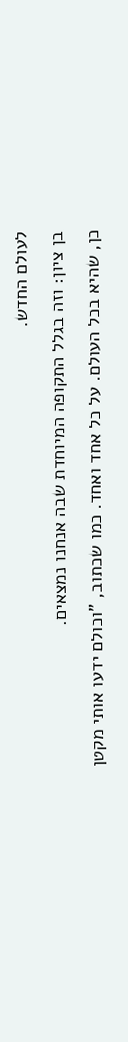לעולם החדש.
בן ציון: וזה בגלל התקופה המיוחדת שבה אנחנו נמצאים.
כן, שהיא בכל העולם. על כל אחד ואחד. כמו שכתוב, "וכולם ידעו אותי מקטן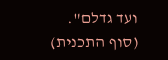ועד גדלם".
(סוף התכנית)